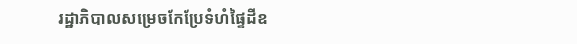រដ្ឋាភិបាលសម្រេចកែប្រែទំហំផ្ទៃដីឧ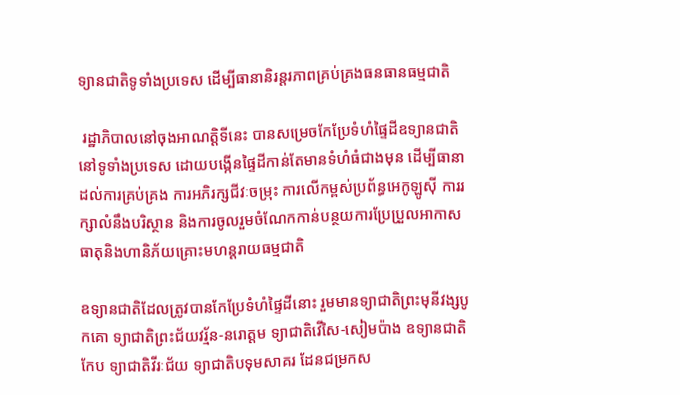ទ្យានជាតិទូទាំងប្រទេស ដើម្បីធានានិរន្តរភាពគ្រប់គ្រងធនធានធម្មជាតិ

 រដ្ឋាភិបាលនៅចុងអាណត្តិទីនេះ បានសម្រេចកែប្រែទំហំផ្ទៃដីឧទ្យានជាតិនៅទូទាំងប្រទេស ដោយបង្កើនផ្ទៃដីកាន់តែមានទំហំធំជាងមុន ដើម្បីធានាដល់ការគ្រប់គ្រង ការអភិរក្សជីវៈចម្រុះ ការលើកម្ពស់ប្រព័ន្ធអេកូឡូស៊ី ការរក្សាលំនឹងបរិស្ថាន និងការចូលរួមចំណែកកាន់បន្ថយការប្រែប្រួលអាកាសធាតុនិងហានិភ័យគ្រោះមហន្តរាយធម្មជាតិ

ឧទ្យានជាតិដែលត្រូវបានកែប្រែទំហំផ្ទៃដីនោះ រួមមានទ្យាជាតិព្រះមុនីវង្សបូកគោ ទ្យាជាតិព្រះជ័យវរ្ម័ន-នរោត្តម ទ្យាជាតិវើសៃ-សៀមប៉ាង ឧទ្យានជាតិកែប ទ្យាជាតិវីរៈជ័យ ទ្យាជាតិបទុមសាគរ ដែនជម្រកស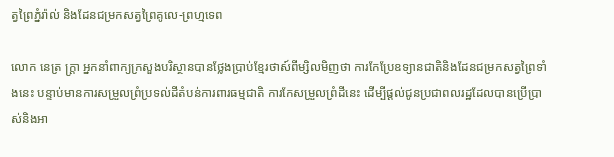ត្វព្រៃភ្នំរ៉ាល់ និងដែនជម្រកសត្វព្រៃគូលេ-ព្រហ្មទេព

លោក នេត្រ ក្ត្រា អ្នកនាំពាក្យក្រសួងបរិស្ថានបានថ្លែងប្រាប់ខ្មែរថាស៍ពីម្សិលមិញថា ការកែប្រែឧទ្យានជាតិនិងដែនជម្រកសត្វព្រៃទាំងនេះ បន្ទាប់មានការសម្រួលព្រំប្រទល់ដីតំបន់ការពារធម្មជាតិ ការកែសម្រួលព្រំដីនេះ ដើម្បីផ្ដល់ជូនប្រជាពលរដ្ឋដែលបានប្រើប្រាស់និងអា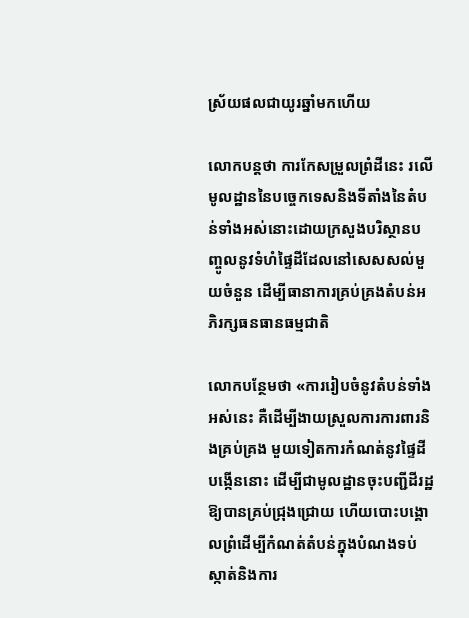ស្រ័យផលជាយូរឆ្នាំមកហើយ

លោកបន្តថា ការកែសម្រួលព្រំដីនេះ រលើមូលដ្ឋាននៃបច្ចេកទេសនិងទីតាំងនៃតំបន់ទាំងអស់នោះដោយក្រសួងបរិស្ថានបញ្ចូលនូវទំហំផ្ទៃដីដែលនៅសេសសល់មួយចំនួន ដើម្បីធានាការគ្រប់គ្រងតំបន់អភិរក្សធនធានធម្មជាតិ

លោកបន្ថែមថា «ការរៀបចំនូវតំបន់ទាំងអស់នេះ គឺដើម្បីងាយស្រួលការការពារនិងគ្រប់គ្រង មួយទៀតការកំណត់នូវផ្ទៃដីបង្កើននោះ ដើម្បីជាមូលដ្ឋានចុះបញ្ជីដីរដ្ឋឱ្យបានគ្រប់ជ្រុងជ្រោយ ហើយបោះបង្គោលព្រំដើម្បីកំណត់តំបន់ក្នុងបំណងទប់ស្កាត់និងការ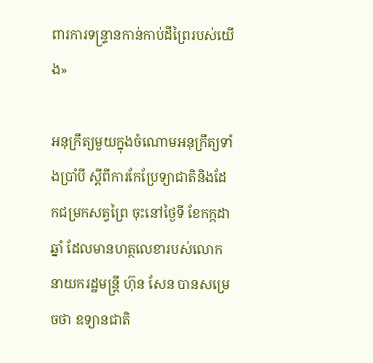ពារការទន្ទ្រានកាន់កាប់ដីព្រៃរបស់យើង»

អនុក្រឹត្យមួយក្នុងចំណោមអនុក្រឹត្យទាំងប្រាំបី ស្ដីពីការកែប្រែទ្យាជាតិនិងដែកជម្រកសត្វព្រៃ ចុះនៅថ្ងៃទី ខែកក្កដា ឆ្នាំ ដែលមានហត្ថលេខារបស់លោកនាយករដ្ឋមន្ត្រី ហ៊ុន សែន បានសម្រេចថា ឧទ្យានជាតិ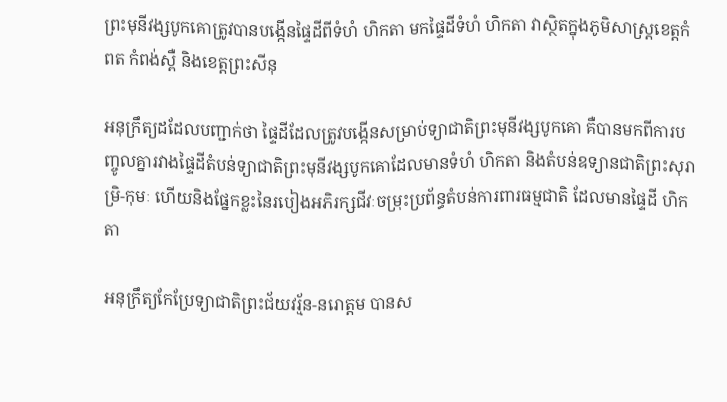ព្រះមុនីវង្សបូកគោត្រូវបានបង្កើនផ្ទៃដីពីទំហំ ហិកតា មកផ្ទៃដីទំហំ ហិកតា វាស្ថិតក្នុងភូមិសាស្ត្រខេត្តកំពត កំពង់ស្ពឺ និងខេត្តព្រះសីនុ

អនុក្រឹត្យដដែលបញ្ជាក់ថា ផ្ទៃដីដែលត្រូវបង្កើនសម្រាប់ទ្យាជាតិព្រះមុនីវង្សបូកគោ គឺបានមកពីការបញ្ចូលគ្នារវាងផ្ទៃដីតំបន់ទ្យាជាតិព្រះមុនីវង្សបូកគោដែលមានទំហំ ហិកតា និងតំបន់ឧទ្យានជាតិព្រះសុរាម្រិ-កុមៈ ហើយនិងផ្នែកខ្លះនៃរបៀងអភិរក្សជីវៈចម្រុះប្រព័ន្ធតំបន់ការពារធម្មជាតិ ដែលមានផ្ទៃដី ហិកតា

អនុក្រឹត្យកែប្រែទ្យាជាតិព្រះជ័យវរ្ម័ន-នរោត្តម បានស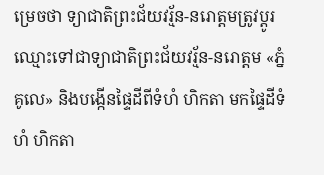ម្រេចថា ទ្យាជាតិព្រះជ័យវរ្ម័ន-នរោត្តមត្រូវប្ដូរឈ្មោះទៅជាទ្យាជាតិព្រះជ័យវរ្ម័ន-នរោត្តម «ភ្នំគូលេ» និងបង្កើនផ្ទៃដីពីទំហំ ហិកតា មកផ្ទៃដីទំហំ ហិកតា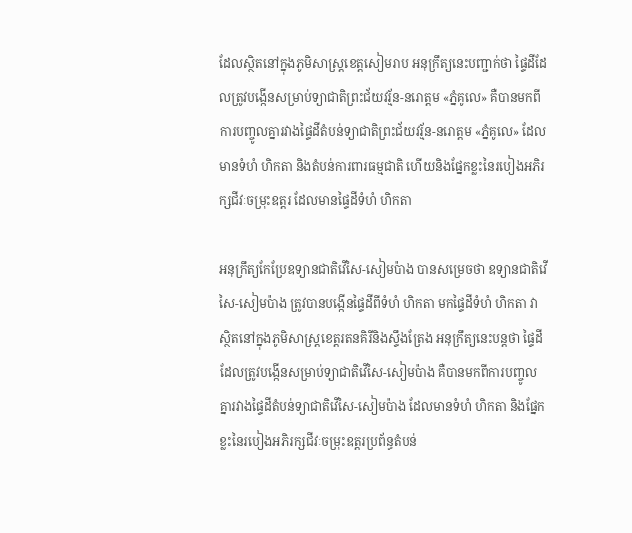ដែលស្ថិតនៅក្នុងភូមិសាស្ត្រខេត្តសៀមរាប អនុក្រឹត្យនេះបញ្ជាក់ថា ផ្ទៃដីដែលត្រូវបង្កើនសម្រាប់ទ្យាជាតិព្រះជ័យវរ្ម័ន-នរោត្តម «ភ្នំគូលេ» គឺបានមកពីការបញ្ចូលគ្នារវាងផ្ទៃដីតំបន់ទ្យាជាតិព្រះជ័យវរ្ម័ន-នរោត្តម «ភ្នំគូលេ» ដែលមានទំហំ ហិកតា និងតំបន់ការពារធម្មជាតិ ហើយនិងផ្នែកខ្លះនៃរបៀងអភិរក្សជីវៈចម្រុះឧត្តរ ដែលមានផ្ទៃដីទំហំ ហិកតា

អនុក្រឹត្យកែប្រែឧទ្យានជាតិវើសៃ-សៀមប៉ាង បានសម្រេចថា ឧទ្យានជាតិវើសៃ-សៀមប៉ាង ត្រូវបានបង្កើនផ្ទៃដីពីទំហំ ហិកតា មកផ្ទៃដីទំហំ ហិកតា វាស្ថិតនៅក្នុងភូមិសាស្ត្រខេត្តរតនគិរីនិងស្ទឹងត្រែង អនុក្រឹត្យនេះបន្តថា ផ្ទៃដីដែលត្រូវបង្កើនសម្រាប់ទ្យាជាតិវើសៃ-សៀមប៉ាង គឺបានមកពីការបញ្ចូលគ្នារវាងផ្ទៃដីតំបន់ទ្យាជាតិវើសៃ-សៀមប៉ាង ដែលមានទំហំ ហិកតា និងផ្នែកខ្លះនៃរបៀងអភិរក្សជីវៈចម្រុះឧត្តរប្រព័ន្ធតំបន់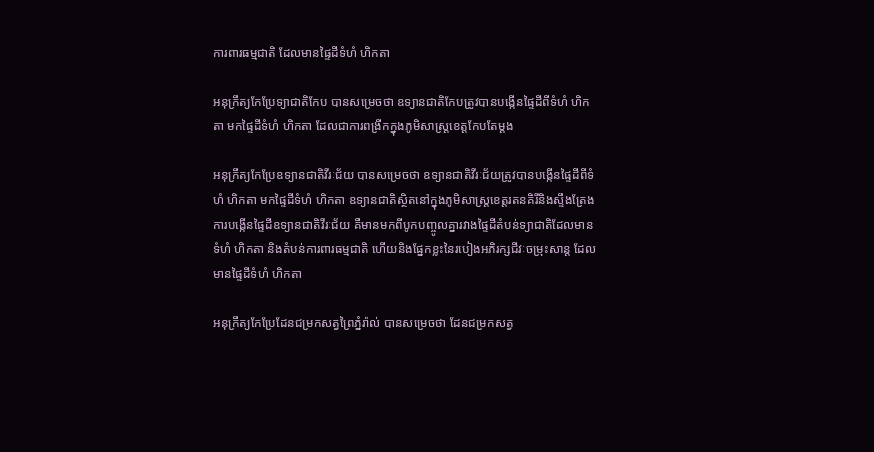ការពារធម្មជាតិ ដែលមានផ្ទៃដីទំហំ ហិកតា

អនុក្រឹត្យកែប្រែទ្យាជាតិកែប បានសម្រេចថា ឧទ្យានជាតិកែបត្រូវបានបង្កើនផ្ទៃដីពីទំហំ ហិកតា មកផ្ទៃដីទំហំ ហិកតា ដែលជាការពង្រីកក្នុងភូមិសាស្ត្រខេត្តកែបតែម្ដង

អនុក្រឹត្យកែប្រែឧទ្យានជាតិវីរៈជ័យ បានសម្រេចថា ឧទ្យានជាតិវីរៈជ័យត្រូវបានបង្កើនផ្ទៃដីពីទំហំ ហិកតា មកផ្ទៃដីទំហំ ហិកតា ឧទ្យានជាតិស្ថិតនៅក្នុងភូមិសាស្ត្រខេត្តរតនគិរីនិងស្ទឹងត្រែង ការបង្កើនផ្ទៃដីឧទ្យានជាតិវីរៈជ័យ គឺមានមកពីបូកបញ្ចូលគ្នារវាងផ្ទៃដីតំបន់ទ្យាជាតិដែលមានទំហំ ហិកតា និងតំបន់ការពារធម្មជាតិ ហើយនិងផ្នែកខ្លះនៃរបៀងអភិរក្សជីវៈចម្រុះសាន្ត ដែលមានផ្ទៃដីទំហំ ហិកតា

អនុក្រឹត្យកែប្រែដែនជម្រកសត្វព្រៃភ្នំរ៉ាល់ បានសម្រេចថា ដែនជម្រកសត្វ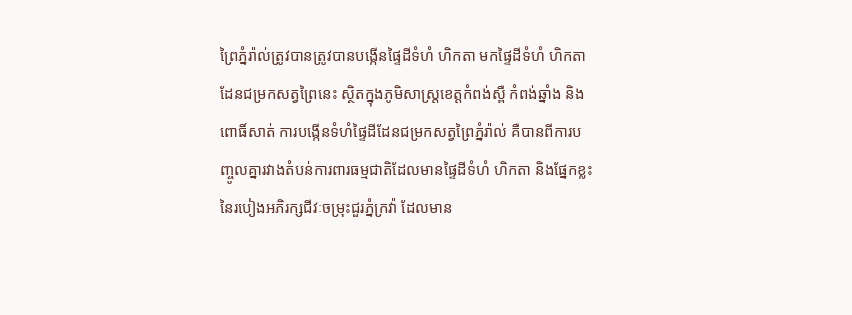ព្រៃភ្នំរ៉ាល់ត្រូវបានត្រូវបានបង្កើនផ្ទៃដីទំហំ ហិកតា មកផ្ទៃដីទំហំ ហិកតា ដែនជម្រកសត្វព្រៃនេះ ស្ថិតក្នុងភូមិសាស្ត្រខេត្តកំពង់ស្ពឺ កំពង់ឆ្នាំង និងពោធិ៍សាត់ ការបង្កើនទំហំផ្ទៃដីដែនជម្រកសត្វព្រៃភ្នំរ៉ាល់ គឺបានពីការបញ្ចូលគ្នារវាងតំបន់ការពារធម្មជាតិដែលមានផ្ទៃដីទំហំ ហិកតា និងផ្នែកខ្លះនៃរបៀងអភិរក្សជីវៈចម្រុះជួរភ្នំក្រវ៉ា ដែលមាន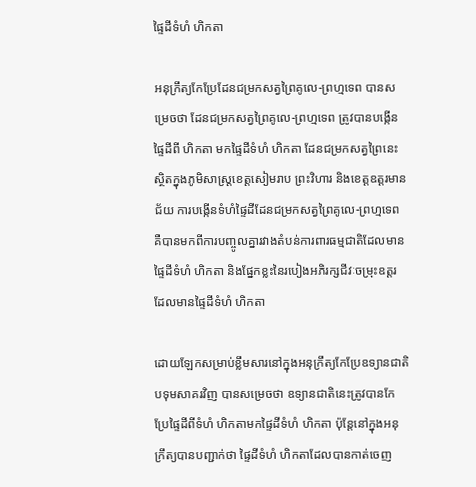ផ្ទៃដីទំហំ ហិកតា

អនុក្រឹត្យកែប្រែដែនជម្រកសត្វព្រៃគូលេ-ព្រហ្មទេព បានសម្រេចថា ដែនជម្រកសត្វព្រៃគូលេ-ព្រហ្មទេព ត្រូវបានបង្កើនផ្ទៃដីពី ហិកតា មកផ្ទៃដីទំហំ ហិកតា ដែនជម្រកសត្វព្រៃនេះស្ថិតក្នុងភូមិសាស្ត្រខេត្តសៀមរាប ព្រះវិហារ និងខេត្តឧត្ដរមានជ័យ ការបង្កើនទំហំផ្ទៃដីដែនជម្រកសត្វព្រៃគូលេ-ព្រហ្មទេព គឺបានមកពីការបញ្ចូលគ្នារវាងតំបន់ការពារធម្មជាតិដែលមានផ្ទៃដីទំហំ ហិកតា និងផ្នែកខ្លះនៃរបៀងអភិរក្សជីវៈចម្រុះឧត្ដរ ដែលមានផ្ទៃដីទំហំ ហិកតា

ដោយឡែកសម្រាប់ខ្លឹមសារនៅក្នុងអនុក្រឹត្យកែប្រែឧទ្យានជាតិបទុមសាគរវិញ បានសម្រេចថា ឧទ្យានជាតិនេះត្រូវបានកែប្រែផ្ទៃដីពីទំហំ ហិកតាមកផ្ទៃដីទំហំ ហិកតា ប៉ុន្តែនៅក្នុងអនុក្រឹត្យបានបញ្ជាក់ថា ផ្ទៃដីទំហំ ហិកតាដែលបានកាត់ចេញ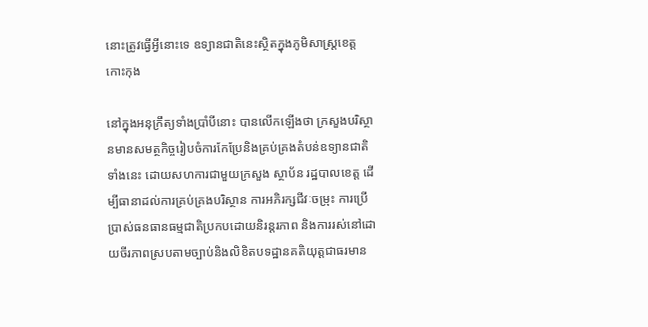នោះត្រូវធ្វើអ្វីនោះទេ ឧទ្យានជាតិនេះស្ថិតក្នុងភូមិសាស្ត្រខេត្តកោះកុង

នៅក្នុងអនុក្រឹត្យទាំងប្រាំបីនោះ បានលើកឡើងថា ក្រសួងបរិស្ថានមានសមត្ថកិច្ចរៀបចំការកែប្រែនិងគ្រប់គ្រងតំបន់ឧទ្យានជាតិទាំងនេះ ដោយសហការជាមួយក្រសួង ស្ថាប័ន រដ្ឋបាលខេត្ត ដើម្បីធានាដល់ការគ្រប់គ្រងបរិស្ថាន ការអភិរក្សជីវៈចម្រុះ ការប្រើប្រាស់ធនធានធម្មជាតិប្រកបដោយនិរន្តរភាព និងការរស់នៅដោយចីរភាពស្របតាមច្បាប់និងលិខិតបទដ្ឋានគតិយុត្តជាធរមាន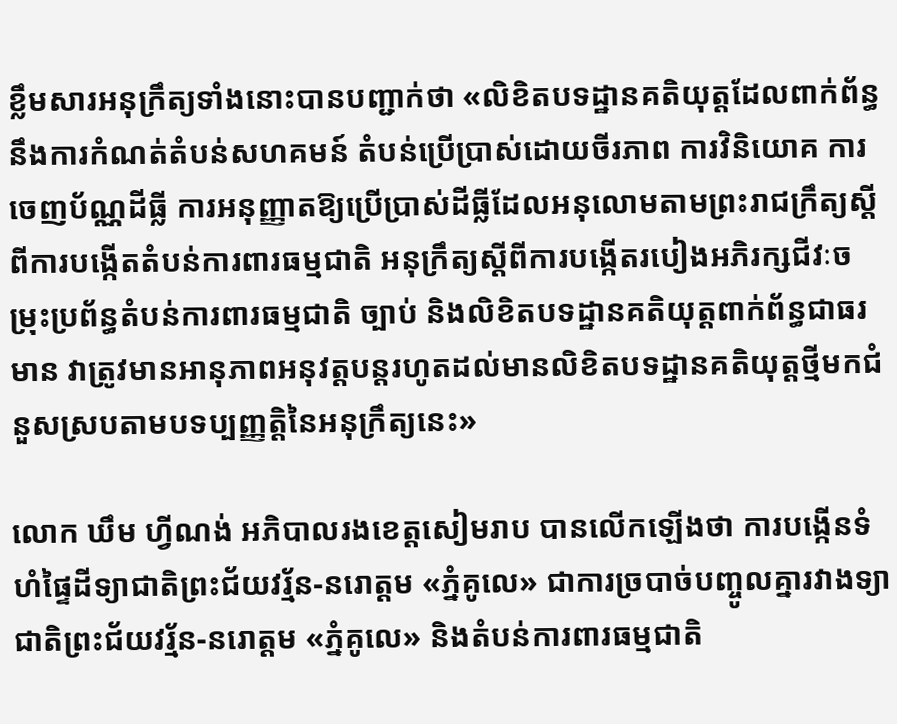ខ្លឹមសារអនុក្រឹត្យទាំងនោះបានបញ្ជាក់ថា «លិខិតបទដ្ឋានគតិយុត្តដែលពាក់ព័ន្ធនឹងការកំណត់តំបន់សហគមន៍ តំបន់ប្រើប្រាស់ដោយចីរភាព ការវិនិយោគ ការចេញប័ណ្ណដីធ្លី ការអនុញ្ញាតឱ្យប្រើប្រាស់ដីធ្លីដែលអនុលោមតាមព្រះរាជក្រឹត្យស្តីពីការបង្កើតតំបន់ការពារធម្មជាតិ អនុក្រឹត្យស្ដីពីការបង្កើតរបៀងអភិរក្សជីវៈចម្រុះប្រព័ន្ធតំបន់ការពារធម្មជាតិ ច្បាប់ និងលិខិតបទដ្ឋានគតិយុត្តពាក់ព័ន្ធជាធរមាន វាត្រូវមានអានុភាពអនុវត្តបន្តរហូតដល់មានលិខិតបទដ្ឋានគតិយុត្តថ្មីមកជំនួសស្របតាមបទប្បញ្ញត្តិនៃអនុក្រឹត្យនេះ»

លោក ឃឹម ហ្វីណង់ អភិបាលរងខេត្តសៀមរាប បានលើកឡើងថា ការបង្កើនទំហំផ្ទៃដីទ្យាជាតិព្រះជ័យវរ្ម័ន-នរោត្តម «ភ្នំគូលេ» ជាការច្របាច់បញ្ចូលគ្នារវាងទ្យាជាតិព្រះជ័យវរ្ម័ន-នរោត្តម «ភ្នំគូលេ» និងតំបន់ការពារធម្មជាតិ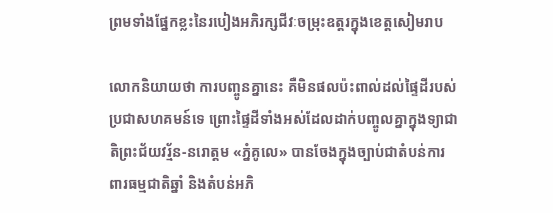ព្រមទាំងផ្នែកខ្លះនៃរបៀងអភិរក្សជីវៈចម្រុះឧត្តរក្នុងខេត្តសៀមរាប

លោកនិយាយថា ការបញ្ចូនគ្នានេះ គឺមិនផលប៉ះពាល់ដល់ផ្ទៃដីរបស់ប្រជាសហគមន៍ទេ ព្រោះផ្ទៃដីទាំងអស់ដែលដាក់បញ្ចូលគ្នាក្នុងទ្យាជាតិព្រះជ័យវរ្ម័ន-នរោត្តម «ភ្នំគូលេ» បានចែងក្នុងច្បាប់ជាតំបន់ការពារធម្មជាតិឆ្នាំ និងតំបន់អភិ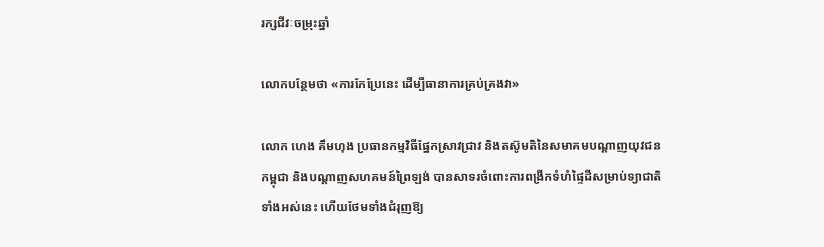រក្សជីវៈចម្រុះឆ្នាំ

លោកបន្ថែមថា «ការកែប្រែនេះ ដើម្បីធានាការគ្រប់គ្រងវា»

លោក ហេង គឹមហុង ប្រធានកម្មវិធីផ្នែកស្រាវជ្រាវ និងតស៊ូមតិនៃសមាគមបណ្ដាញយុវជនកម្ពុជា និងបណ្ដាញសហគមន៍ព្រៃឡង់ បានសាទរចំពោះការពង្រីកទំហំផ្ទៃដីសម្រាប់ទ្យាជាតិទាំងអស់នេះ ហើយថែមទាំងជំរុញឱ្យ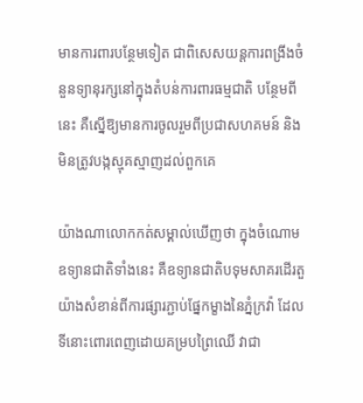មានការពារបន្ថែមទៀត ជាពិសេសយន្តការពង្រីងចំនួនទ្យានុរក្សនៅក្នុងតំបន់ការពារធម្មជាតិ បន្ថែមពីនេះ គឺស្នើឱ្យមានការចូលរួមពីប្រជាសហគមន៍ និងមិនត្រូវបង្កស្មុគស្មាញដល់ពួកគេ

យ៉ាងណាលោកកត់សម្គាល់ឃើញថា ក្នុងចំណោមឧទ្យានជាតិទាំងនេះ គឺឧទ្យានជាតិបទុមសាគរដើរតួយ៉ាងសំខាន់ពីការផ្សារភ្ជាប់ផ្នែកម្ខាងនៃភ្នំក្រវ៉ា ដែលទីនោះពោរពេញដោយគម្របព្រៃឈើ វាជា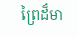ព្រៃដ៏មា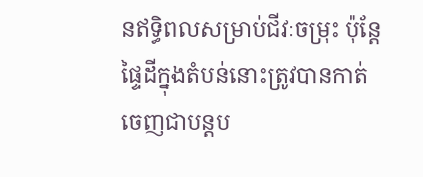នឥទ្ធិពលសម្រាប់ជីវៈចម្រុះ ប៉ុន្តែផ្ទៃដីក្នុងតំបន់នោះត្រូវបានកាត់ចេញជាបន្តប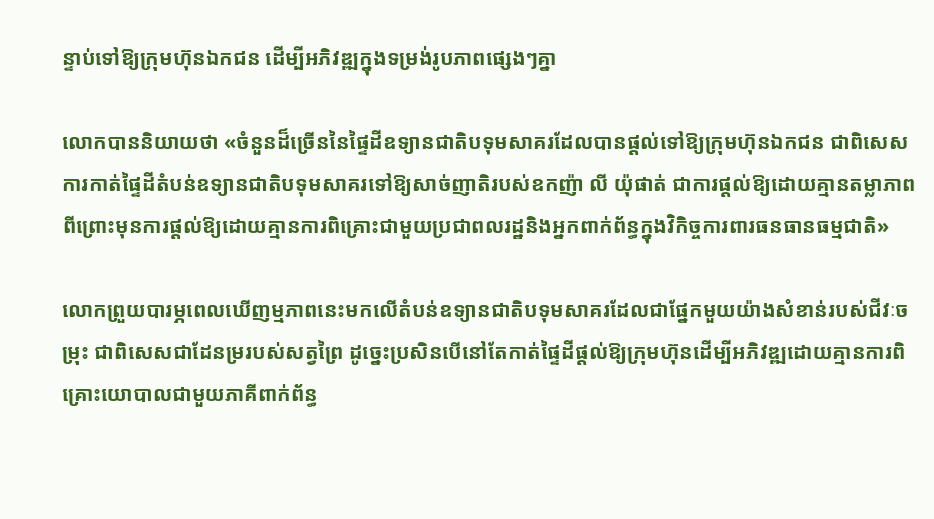ន្ទាប់ទៅឱ្យក្រុមហ៊ុនឯកជន ដើម្បីអភិវឌ្ឍក្នុងទម្រង់រូបភាពផ្សេងៗគ្នា

លោកបាននិយាយថា «ចំនួនដ៏ច្រើននៃផ្ទៃដីឧទ្យានជាតិបទុមសាគរដែលបានផ្ដល់ទៅឱ្យក្រុមហ៊ុនឯកជន ជាពិសេសការកាត់ផ្ទៃដីតំបន់ឧទ្យានជាតិបទុមសាគរទៅឱ្យសាច់ញាតិរបស់ឧកញ៉ា លី យ៉ុផាត់ ជាការផ្ដល់ឱ្យដោយគ្មានតម្លាភាព ពីព្រោះមុនការផ្ដល់ឱ្យដោយគ្មានការពិគ្រោះជាមួយប្រជាពលរដ្ឋនិងអ្នកពាក់ព័ន្ធក្នុងវិកិច្ចការពារធនធានធម្មជាតិ»

លោកព្រួយបារម្ភពេលឃើញម្មភាពនេះមកលើតំបន់ឧទ្យានជាតិបទុមសាគរដែលជាផ្នែកមួយយ៉ាងសំខាន់របស់ជីវៈចម្រុះ ជាពិសេសជាដែនម្ររបស់សត្វព្រៃ ដូច្នេះប្រសិនបើនៅតែកាត់ផ្ទៃដីផ្ដល់ឱ្យក្រុមហ៊ុនដើម្បីអភិវឌ្ឍដោយគ្មានការពិគ្រោះយោបាលជាមួយភាគីពាក់ព័ន្ធ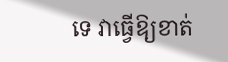ទេ វាធ្វើឱ្យខាត់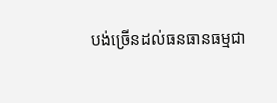បង់ច្រើនដល់ធនធានធម្មជា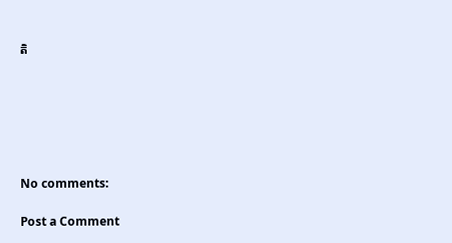តិ






No comments:

Post a Comment